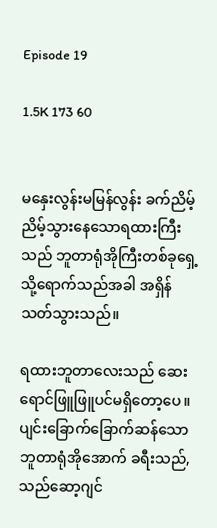Episode 19

1.5K 173 60


မနှေးလွန်းမမြန်လွန်း ခက်ညိမ့်ညိမ့်သွားနေသောရထားကြီးသည် ဘူတာရုံအိုကြီးတစ်ခုရှေ့သို့ရောက်သည်အခါ အရှိန်သတ်သွားသည်။

ရထားဘူတာလေးသည် ဆေးရောင်ဖြူဖြူပင်မရှိတော့ပေ။ ပျင်းခြောက်ခြောက်ဆန်သော ဘူတာရုံအိုအောက် ခရီးသည်,သည်ဆော့ဂျင်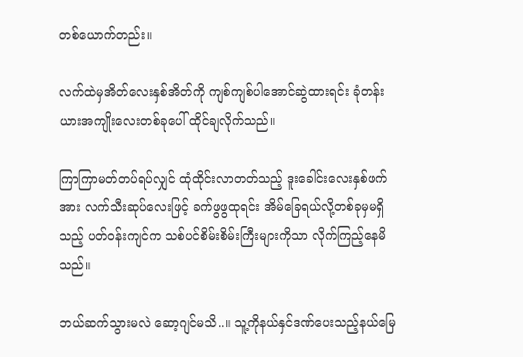တစ်ယောက်တည်း။

လက်ထဲမှအိတ်လေးနှစ်အိတ်ကို ကျစ်ကျစ်ပါအောင်ဆွဲထားရင်း ခုံတန်းယားအကျိုးလေးတစ်ခုပေါ် ထိုင်ချလိုက်သည်။

ကြာကြာမတ်တပ်ရပ်လျှင် ထုံထိုင်းလာတတ်သည့် ဒူးခေါင်းလေးနှစ်ဖက်အား လက်သီးဆုပ်လေးဖြင့် ခက်ဖွဖွထုရင်း အိမ်ခြေရယ်လို့တစ်ခုမှမရှိသည့် ပတ်ဝန်းကျင်က သစ်ပင်စိမ်းစိမ်းကြီးများကိုသာ လိုက်ကြည့်နေမိသည်။

ဘယ်ဆက်သွားမလဲ ဆော့ဂျင်မသိ..။ သူ့ကိုနယ်နှင်ဒဏ်ပေးသည့်နယ်မြေ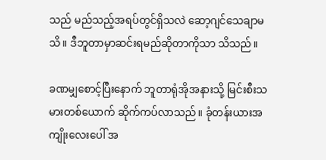သည် မည်သည့်အရပ်တွင်ရှိသလဲ ဆော့ဂျင်သေချာမသိ။ ဒီဘူတာမှာဆင်းရမည်ဆိုတာကိုသာ သိသည်။

ခဏမျှစောင့်ပြီးနောက် ဘူတာရုံအိုအနားသို့ မြင်းစီးသမားတစ်ယောက် ဆိုက်ကပ်လာသည်။ ခုံတန်းယားအကျိုးလေးပေါ် အ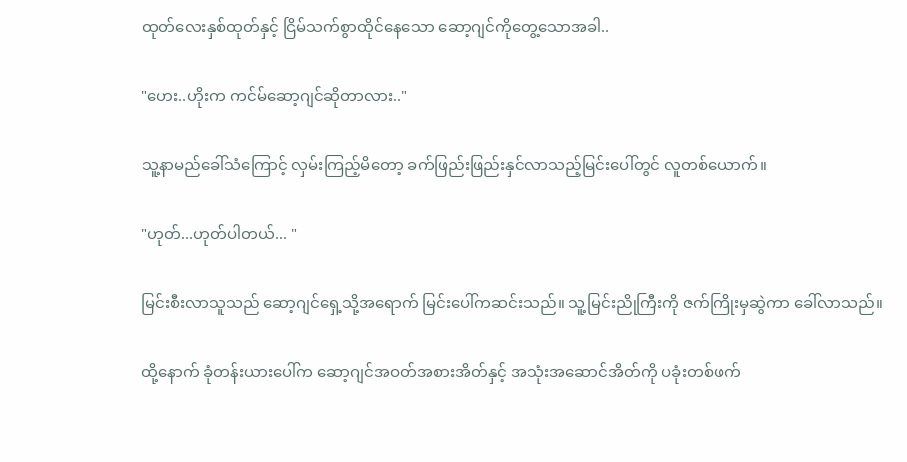ထုတ်လေးနှစ်ထုတ်နှင့် ငြိမ်သက်စွာထိုင်နေသော ဆော့ဂျင်ကိုတွေ့သောအခါ..

"ဟေး..ဟိုးက ကင်မ်ဆော့ဂျင်ဆိုတာလား.."

သူ့နာမည်ခေါ်သံကြောင့် လှမ်းကြည့်မိတော့ ခက်ဖြည်းဖြည်းနှင်လာသည့်မြင်းပေါ်တွင် လူတစ်ယောက်။

"ဟုတ်...ဟုတ်ပါတယ်... "

မြင်းစီးလာသူသည် ဆော့ဂျင်ရှေ့သို့အရောက် မြင်းပေါ်ကဆင်းသည်။ သူ့မြင်းညိုကြီးကို ဇက်ကြိုးမှဆွဲကာ ခေါ်လာသည်။

ထို့နောက် ခုံတန်းယားပေါ်က ဆော့ဂျင်အဝတ်အစားအိတ်နှင့် အသုံးအဆောင်အိတ်ကို ပခုံးတစ်ဖက်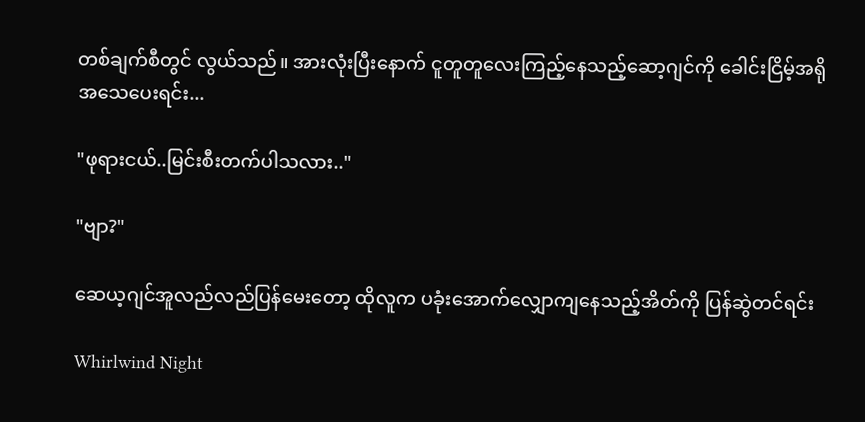တစ်ချက်စီတွင် လွယ်သည်။ အားလုံးပြီးနောက် ငူတူတူလေးကြည့်နေသည့်ဆော့ဂျင်ကို ခေါင်းငြိမ့်အရိုအသေပေးရင်း...

"ဖုရားငယ်..မြင်းစီးတက်ပါသလား.."

"ဗျာ?"

ဆေယ့ဂျင်အူလည်လည်ပြန်မေးတော့ ထိုလူက ပခုံးအောက်လျှောကျနေသည့်အိတ်ကို ပြန်ဆွဲတင်ရင်း

Whirlwind Night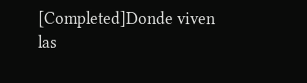[Completed]Donde viven las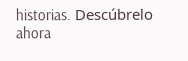historias. Descúbrelo ahora